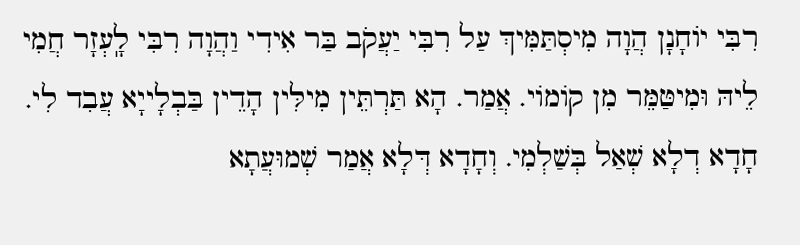רִבִּי יוֹחָנָן הֲוָה מִיסְתַּמִּיךְ עַל רִבִּי יַעֲקֹב בַּר אִידִי וַהֲוָה רִבִּי לָֽעְזָר חֲמִי לֵיהּ וּמִיטַּמֵּר מִן קוֹמוֹי. אֲמַר. הָא תַּרְתֵּין מִילִּין הָדֵין בַּבְלָייָא עֲבִד לִי. חָדָא דְלָא שְׁאַל בְּשַׁלְמִי. וְחָדָא דְּלָא אֲמַר שְׁמוּעֲתָא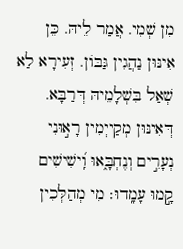מִן שְׁמִי. אֲמַר לֵיהּ. כֵּן אִינּוּן נַהֲגִין גַּבּוֹן. זְעִירָא לַא שְׁאַל בִּשְׁלָמֵיהּ דְּרַבָּא. דְּאִינּוּן מְקַייְמִין רָא֣וּנִי נְעָרִ֣ים וְנֶחְבָּ֑אוּ וִֽ֝ישִׁישִׁים קָ֣מוּ עָמָֽדוּ׃ מִי מְהַלְּכִין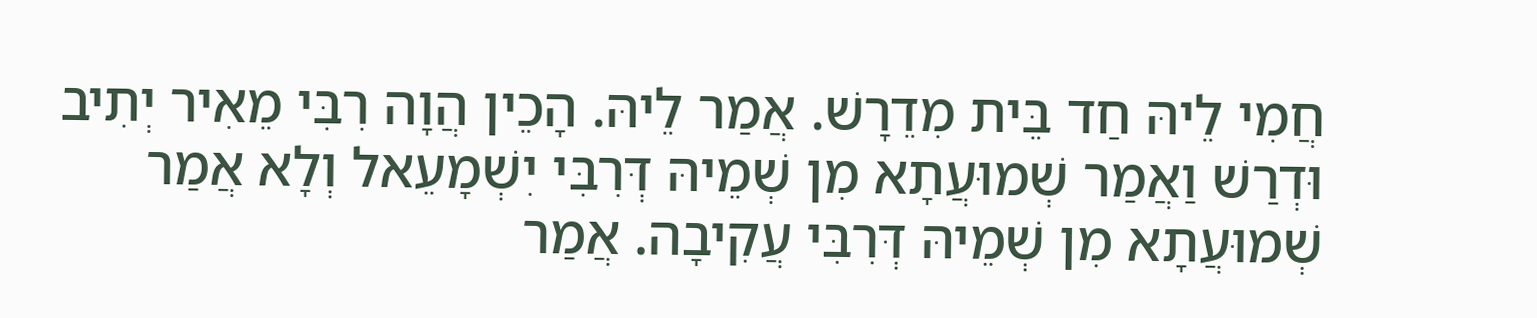חֲמִי לֵיהּ חַד בֵּית מִדֵרָשׁ. אֲמַר לֵיהּ. הָכֵין הֲוָה רִבִּי מֵאִיר יְתִיב וּדְרַשׁ וַאֲמַר שְׁמוּעֲתָא מִן שְׁמֵיהּ דְּרִבִּי יִשְׁמָעֵאל וְלָא אֲמַר שְׁמוּעֲתָא מִן שְׁמֵיהּ דְּרִבִּי עֲקִיבָה. אֲמַר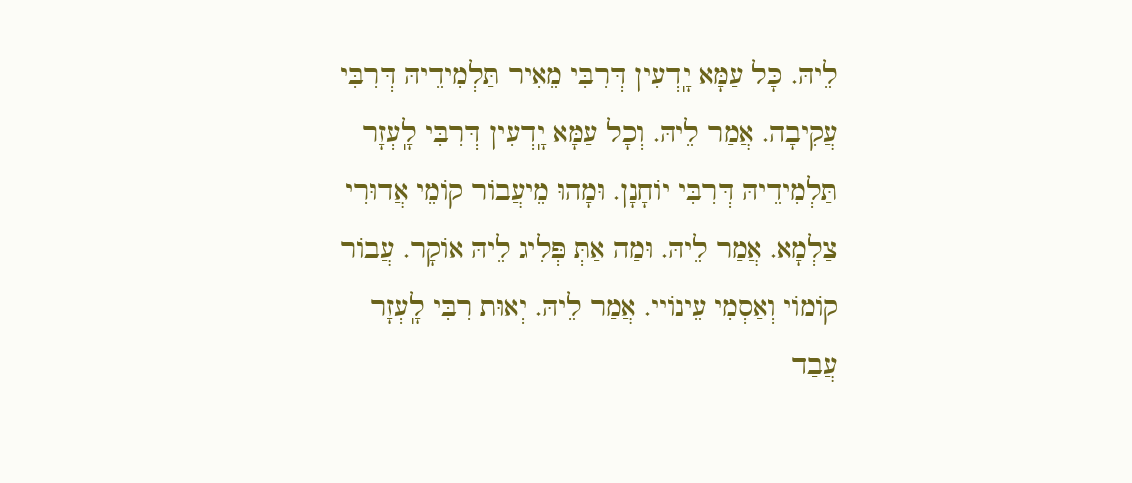לֵיהּ. כָּל עַמָּא יָֽדְעִין דְּרִבִּי מֵאִיר תַּלְמִידֵיהּ דְּרִבִּי עֲקִיבָה. אֲמַר לֵיהּ. וְכָל עַמָּא יָֽדְעִין דְּרִבִּי לָֽעְזָר תַּלְמִידֵיהּ דְּרִבִּי יוֹחָנָן. וּמָהוּ מֵיעֲבוֹר קוֹמֵי אֲדוּרִי צַלְמָא. אֲמַר לֵיהּ. וּמַה אַתְּ פְּלִיג לֵיהּ אוֹקָר. עֲבוֹר קוֹמוֹי וְאַסְמִי עֵינוֹיי. אֲמַר לֵיהּ. יְאוּת רִבִּי לָֽעְזָר עֲבַד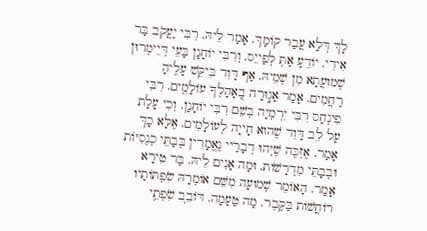לָךְ דְּלָא עֲבַר קוֹמָךְ. אָמַר לֵיהּ. רִבִּי יַעֲקֹב בַּר אִידִי. יוֹדֵעַ אַתְּ לְפַייֵס. וְרִבִּי יוֹחָנָן בָּעֵי דְּיֵימְרוּן שְׁמוּעֲתָא מִן שְׁמֵיהּ. אַף דָּוִד בִּיקֵּשׁ עָלֶיהָ רַחֲמִים. אָמַר אָג֣וּרָה בְ֭אָהָלְךָ עוֹלָמִ֑ים. רִבִּי פִינְחָס רִבִּי יִרְמְיָה בְשֵׁם רִבִּי יוֹחָנָן. וְכִי עָלָת עַל לֵב דָּוִד שֶׁהוּא חָייָה לְעוֹלָמִים. אֶלָּא כָךְ אָמַר. אֶזְכֶּה שֶׁיְּהוּ דְבָרַיי נֶאֱמָרִין בְּבָתֵּי כְנֶסִיּוֹת וּבְבָתֵּי מִדְרָשׁוֹת. וּמָה אָנִים לֵיהּ. בַּר טִירָא אָמַר. הָאוֹמֵר שְׁמוּעָה מִשֵּׁם אוֹמְרָהּ שִׂפְתּוֹתָיו רוֹחֲשׁוֹת בַּקֶּבֶר. מַה טַעַמָה. דּוֹבֵב֭ שִׂפְתֵ֥י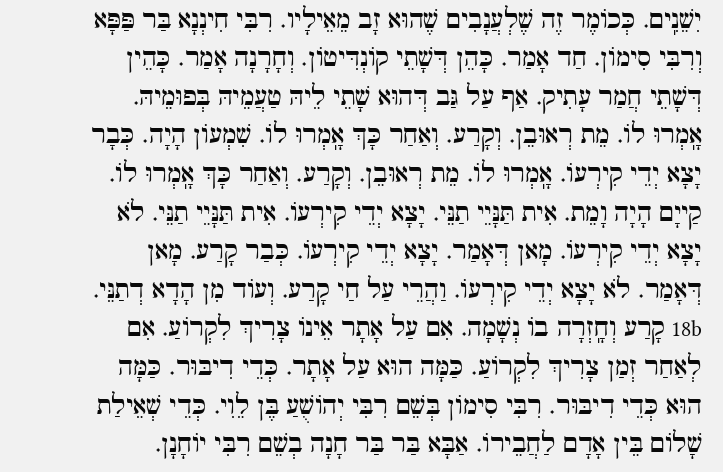יִשֵׁנִֽים. כְּכוֹמֶר זֶה שֶׁלְעֲנָבִים שֶׁהוּא זָב מֵאֵילָיו. רִבִּי חִינְנָא בַּר פַּפָּא וְרִבִּי סִימוֹן. חַד אָמַר. כָּהֵן דְּשָׁתֵי קוֹנְדִּיטוֹן. וְחָרָנָה אָמַר. כָּהֵין דְּשָׁתֵי חֲמַר עָתִיק. אַף עַל גַּב דְּהוּא שָׁתֵי לֵיהּ טַעֲמֵיהּ בְּפוּמֵיהּ.
אָֽמְרוּ לוֹ. מֵת רְאוּבֵן. וְקָרַע. וְאַחַר כָּךְ אָֽמְרוּ לוֹ. שִׁמְעוֹן הָיָה. כְּבָר יָצָא יְדֵי קִירְעוֹ. אָֽמְרוּ לוֹ. מֵת רְאוּבֵן. וְקָרַע. וְאַחַר כָּךְ אָֽמְרוּ לוֹ. קַייָם הָיָה וָמֵת. אִית תַּנָּיֵי תַנֵּי. יָצָא יְדֵי קִירְעוֹ. אִית תַּנָּיֵי תַנֵּי. לֹא יָצָא יְדֵי קִירְעוֹ. מָאן דְּאָמַר. יָצָא יְדֵי קִירְעוֹ. כְּבַר קָרַע. מָאן דְּאָמַר. לֹא יָצָא יְדֵי קִירְעוֹ. וַהֲרֵי עַל חַי קָרַע. וְעוֹד מִן הָדָא דְתַנֵּי. 18b קָרַע וְחָֽזְרָה בוֹ נְשָׁמָה. אִם עַל אָתָר אֵינוֹ צָרִיךְ לִקְרוֹעַ. אִם לְאַחַר זְמַן צָרִיךְ לִקְרוֹעַ. כַּמָּה הוּא עַל אָתָר. כְּדֵי דִיבּוּר. כַּמָּה הוּא כְּדֵי דִיבּוּר. רִבִּי סִימוֹן בְּשֵׁם רִבִּי יְהוֹשֻׁעַ בֶּן לֵוִי. כְּדֵי שְׁאֵילַת שָׁלוֹם בֵּין אָדָם לַחֲבֵירוֹ. אַבָּא בַּר בַּר חָנָה בְשֵׁם רִבִּי יוֹחָנָן.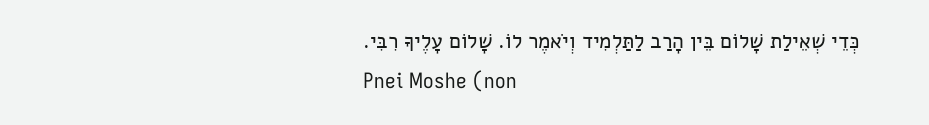כְּדֵי שְׁאֵילַת שָׁלוֹם בֵּין הָרַב לַתַּלְמִיד וְיֹאמֶר לוֹ. שָׁלוֹם עָלֶיךָ רִבִּי.
Pnei Moshe (non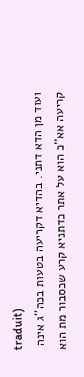traduit)
ועוד מן הדא דתני. בהדיא דקריעה בטעות בכה''ג אינה קריעה אא''כ הוא על אתר כדתניא קרע שכסבור מת הוא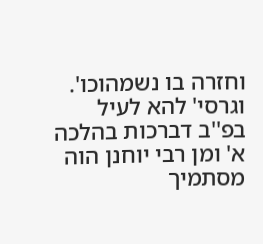וחזרה בו נשמהוכו'. וגרסי' להא לעיל בפ''ב דברכות בהלכה א' ומן רבי יוחנן הוה מסתמיך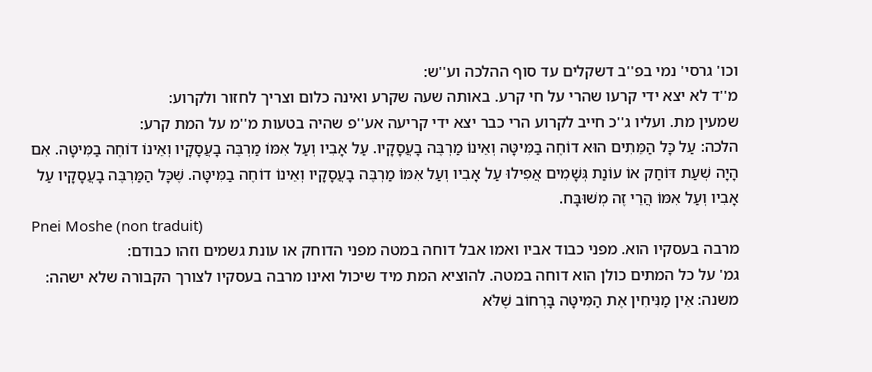וכו' גרסי' נמי בפ''ב דשקלים עד סוף ההלכה וע''ש:
מ''ד לא יצא ידי קרעו שהרי על חי קרע. באותה שעה שקרע ואינה כלום וצריך לחזור ולקרוע:
שמעין מת. ועליו ג''כ חייב לקרוע הרי כבר יצא ידי קריעה אע''פ שהיה בטעות מ''מ על המת קרע:
הלכה: עַל כָּל הַמֵּתִים הוּא דוֹחֶה בַמִּיטָּה וְאֵינוֹ מַרְבֶּה בָעֲסָקָיו. עַל אָבִיו וְעַל אִמּוֹ מַרְבֶּה בָעֲסָקָיו וְאֵינוֹ דוֹחֶה בַמִּיטָּה. אִם הָיָה שְׁעַת דּוֹחַק אוֹ עוֹנַת גְּשָׁמִים אֲפִילוּ עַל אָבִיו וְעַל אִמּוֹ מַרְבֶּה בָעֲסָקָיו וְאֵינוֹ דוֹחֶה בַמִּיטָּה. שֶׁכָּל הַמַּרְבֶּה בָעֲסָקָיו עַל אָבִיו וְעַל אִמּוֹ הֲרֵי זֶה מְשׁוּבָּח.
Pnei Moshe (non traduit)
מרבה בעסקיו הוא. מפני כבוד אביו ואמו אבל דוחה במטה מפני הדוחק או עונת גשמים וזהו כבודם:
גמ' על כל המתים כולן הוא דוחה במטה. להוציא המת מיד שיכול ואינו מרבה בעסקיו לצורך הקבורה שלא ישהה:
משנה: אֵין מַנִּיחִין אֶת הַמִּיטָּה בָּרְחוֹב שֶׁלֹּא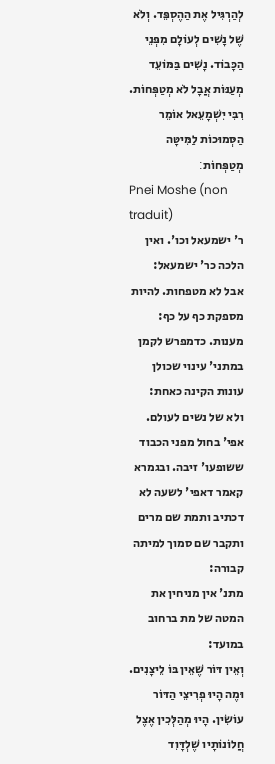לְהַרְגִּיל אֶת הַהֶסְפֵּד. וְלֹא שֶׁל נָשִׁים לְעוֹלָם מִפְּנֵי הַכָּבוֹד. נָשִׁים בַּמּוֹעֵד מְעַנּוֹת אֲבָל לֹא מְטַפְּחוֹת. רִבִּי יִשְׁמָעֵאל אוֹמֵר הַסְּמוּכוֹת לַמִּיטָּה מְטַפְּחוֹת׃
Pnei Moshe (non traduit)
ר' ישמעאל וכו'. ואין הלכה כר' ישמעאל:
אבל לא מטפחות. להיות מספקת כף על כף:
מענות. כדמפרש לקמן במתני' עינוי שכולן עונות הקינה כאחת:
ולא של נשים לעולם. אפי' בחול מפני הכבוד ששופעו' זיבה. ובגמרא קאמר דאפי' לשעה לא דכתיב ותמת שם מרים ותקבר שם סמוך למיתה קבורה:
מתנ' אין מניחין את המטה של מת ברחוב במועד:
וְאֵין דּוֹר שֶׁאֵין בּוֹ לֵיצָנִים. וּמֶה הָיוּ פְרִיצֵי הַדּוֹר עוֹשִׂין. הָיוּ מְהַלְּכִין אֶצֶל חֲלוֹנוֹתָיו שֶׁלְדָּוִד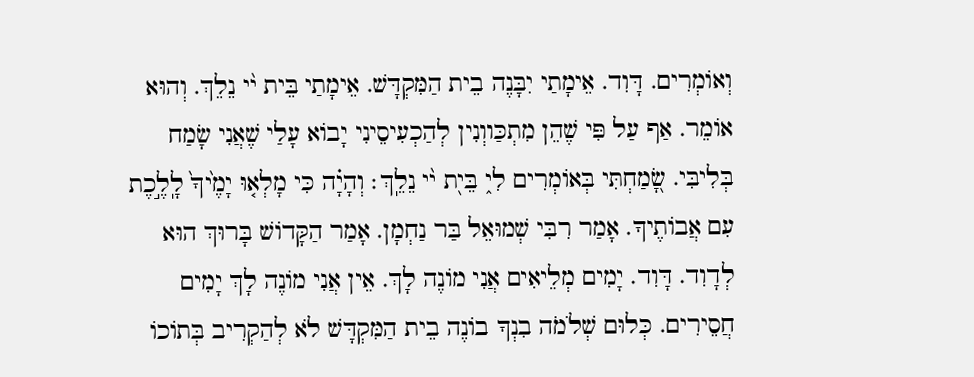וְאוֹמְרִים. דָּוִד. אֵימָתַי יִבָּנֶה בֵית הַמִּקְדָּשׁ. אֵימָתַי בֵּית י֨י נֵלֵךְ. וְהוּא אוֹמֵר. אַף עַל פִּי שֶׁהֵן מִתְכַּווְנִין לְהַכְעִיסֵינִי יָבוֹא עָלַי שֶׁאֲנִי שָׂמַח בְּלִיבִּי. שָׂ֭מַחְתִּי בְּאוֹמְרִים לִי֑ בֵּי֖ת י֨י נֵלֵֽךְ׃ וְהָיָ֗ה כִּי מָלְא֤וּ יָמֶ֙יךָ֙ לָֽלֶ֣כֶת עִם אֲבוֹתֶיךָ. אָמַר רִבִּי שְׁמוּאֵל בַּר נַחְמָן. אָמַר הַקָּדוֹשׁ בָּרוּךְ הוּא לְדָוִד. דָּוִד. יָמִים מְלֵיאִים אֲנִי מוֹנֶה לָךְ. אֵין אֲנִי מוֹנֶה לָךְ יָמִים חֲסֵירִים. כְּלוּם שְׁלֹמֹה בִנְךָ בוֹנֶה בֵית הַמִּקְדָּשׁ לֹא לְהַקְרִיב בְּתוֹכוֹ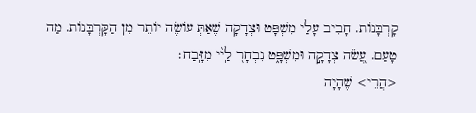קָרְבָּנוֹת. חָבִיב עָלַי מִשְׁפָּט וּצְדָקָה שֶׁאַתְּ עוֹשֶׂה יוֹתֵר מִן הַקָּרְבָּנוֹת. מַה טָעַם. עֲ֭שֹׂה צְדָקָ֣ה וּמִשְׁפָּ֑ט נִבְחָר֭ לַֽי֨י מִזָּֽבַח׃
<הֲרֵי> שֶׁהָיָה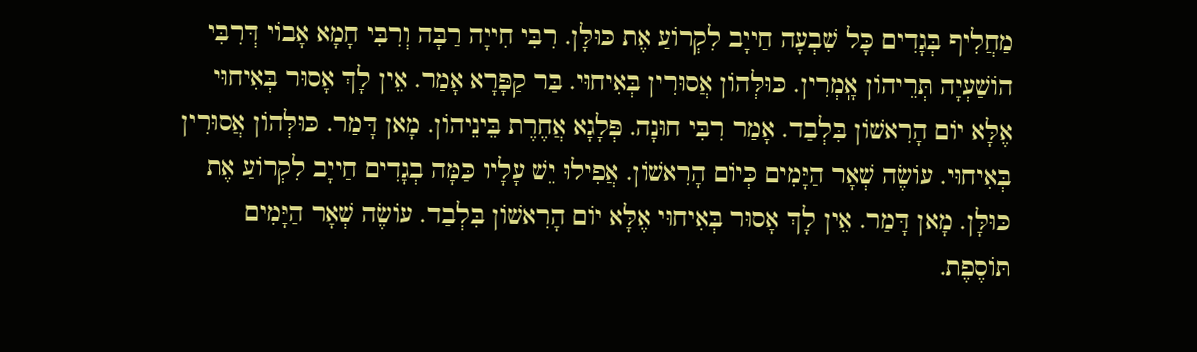מַחֲלִיף בְּגָדִים כָּל שִׁבְעָה חַייָב לִקְרוֹעַ אֶת כּוּלָּן. רִבִּי חִייָה רַבָּה וְרִבִּי חָמָא אָבוֹי דְּרִבִּי הוֹשַׁעְיָה תְּרֵיהוֹן אָֽמְרִין. כּוּלְּהוֹן אֲסוּרִין בְּאִיחוּי. בַּר קַפָּרָא אָמַר. אֵין לָךְ אָסוּר בְּאִיחוּי אֶלָּא יוֹם הָרִאשׁוֹן בִּלְבַד. אָמַר רִבִּי חוּנָה. פְּלָגָא אֲחֶרֶת בֵּינֵיהוֹן. מָאן דָּמַר. כּוּלְּהוֹן אֲסוּרִין בְּאִיחוּי. עוֹשֶׂה שְׁאָר הַיָּמִים כְּיוֹם הָרִאשׁוֹן. אֲפִילוּ יֵשׁ עָלָיו כַּמָּה בְגָדִים חַייָב לִקְרוֹעַ אֶת כּוּלָּן. מָאן דָּמַר. אֵין לָךְ אָסוּר בְּאִיחוּי אֶלָּא יוֹם הָרִאשׁוֹן בִּלְבַד. עוֹשֶׂה שְׁאָר הַיָּמִים תּוֹסֶפֶת.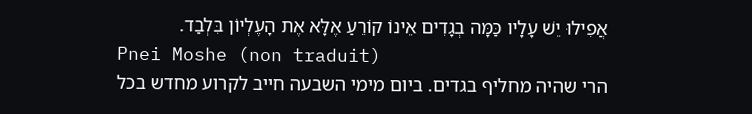אֲפִילוּ יֵשׁ עָלָיו כַּמָּה בְגָדִים אֵינוֹ קוֹרֵעַ אֶלָּא אֶת הָעֶלְיוֹן בִּלְבַד.
Pnei Moshe (non traduit)
הרי שהיה מחליף בגדים. ביום מימי השבעה חייב לקרוע מחדש בכל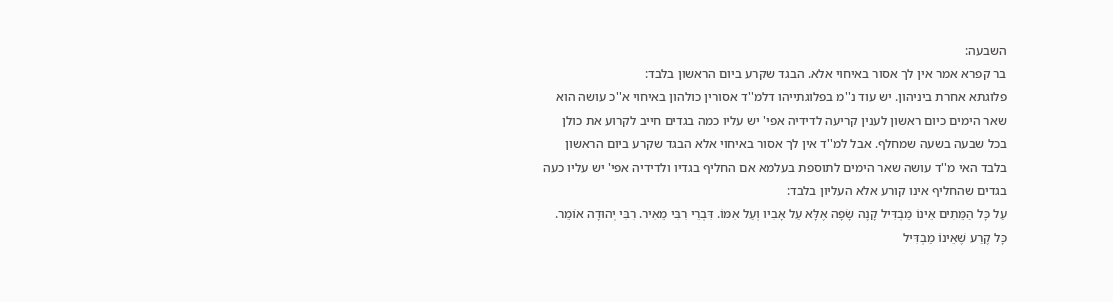השבעה:
בר קפרא אמר אין לך אסור באיחוי אלא. הבגד שקרע ביום הראשון בלבד:
פלוגתא אחרת ביניהון. יש עוד נ''מ בפלוגתייהו דלמ''ד אסורין כולהון באיחוי א''כ עושה הוא שאר הימים כיום ראשון לענין קריעה לדידיה אפי' יש עליו כמה בגדים חייב לקרוע את כולן בכל שבעה בשעה שמחלף. אבל למ''ד אין לך אסור באיחוי אלא הבגד שקרע ביום הראשון בלבד האי מ''ד עושה שאר הימים לתוספת בעלמא אם החליף בגדיו ולדידיה אפי' יש עליו כעה בגדים שהחליף אינו קורע אלא העליון בלבד:
עַל כָּל הַמֵּתִים אֵינוֹ מַבְדִּיל קָנֶה שָׂפָה אֶלָּא עַל אָבִיו וְעַל אִמּוֹ. דִּבְרֵי רִבִּי מֵאִיר. רִבִּי יְהוּדָה אוֹמֵר. כָּל קֶרַע שֶׁאֵינוֹ מַבְדִּיל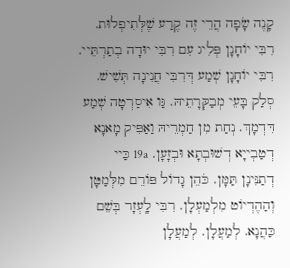קָנֶה שָׂפָה הֲרֵי זֶה קֶרַע שֶׁלְּתִיפְלוּת. רִבִּי יוֹחָנָן פְּלִיג עִם רִבִּי יוּדָה בְתַרְתֵּיי. רִבִּי יוֹחָנָן שְׁמַע דְּרִבִּי חֲנִינָה תְּשִׁישׁ. סְלַק בָּעֵי מְבַקְּרָתֵיהּ. גַּו אִיסַרְטָה שְׁמַע דִּדְמָךְ. נְחַת מִן חַמְרֵיהּ וַאַפִּיק מָאנָא דְטַבְייָא דְשׁוּבְתָא וּבְזָעָן. 19a כַּיי דְתַנִּינָן תַּמָּן. כֹּהֵן גָדוֹל פּוֹרֵם מִלְּמַטָּן וְהַהֶדְיוֹט מִלְמַעְלָן. רִבִּי לָֽעְזָר בְּשֵׁם כַּהֲנָא. לְמַעֲלָן. לְמַעֲלָן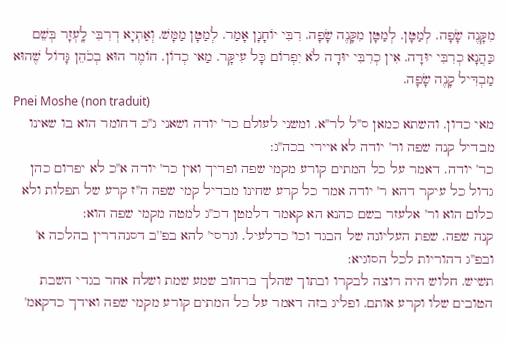מִקָּנֶה שָׂפָה. לְמַטָּן. לְמַטָּן מִקָּנֶה שָׂפָה. רִבִּי יוֹחָנָן אָמַר. לְמַטָּן מַמָּשׁ. וְאַתְיָא דְרִבִּי לָֽעְזָר בְּשֵׁם כַּהֲנָא כְרִבִּי יוּדָה. אִין כְרִבִּי יוּדָה לֹא יִפְרוֹם כָּל עִיקָּר. מַאי כְדוֹן. חוֹמֶר הוּא בְכֹהֵן גָּדוֹל שֶׁהוּא מַבְדִּיל קָנֶה שָׂפָה.
Pnei Moshe (non traduit)
מאי כדון. והשתא כמאן ס''ל לר''א. ומשני לעולם כר' יודה ושאני ג''כ דחומר הוא בו שאינו מבדיל קנה שפה ור' יודה לא איירי בכה''ג:
כר' יודה. דאמר על כל המתים קורע מקמי שפה ופריך ואין כר' יודה א''כ לא יפרום כהן גדול כל עיקר דהא ר' יודה אמר כל קרע שחינו מבדיל קמי שפה ה''ז קרע של תפלות ולא כלום הוא ור' אלעזר בשם כהנא הא קאמר דלמטן דכ''ג למטה מקמי שפה הוא:
קנה שפה. שפת העליונה של הבגד וכו' כדלעיל. וגרסי' להא בפ''ב דסנהדרין בהלכה א' ובפ''ג דהוריות לכל הסוגיא:
תשיש. חלוש היה רוצה לבקרו ובתוך שהלך ברחוב שמע שמת ושלח אחר בגדי השבת הטובים שלו וקרע אותם. ופליג בזה דאמר על כל המתים קורע מקמי שפה ואידך כדקאמ'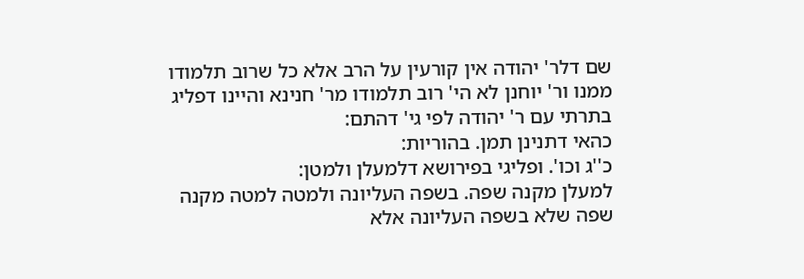שם דלר' יהודה אין קורעין על הרב אלא כל שרוב תלמודו ממנו ור' יוחנן לא הי' רוב תלמודו מר' חנינא והיינו דפליג בתרתי עם ר' יהודה לפי גי' דהתם:
כהאי דתנינן תמן. בהוריות:
כ''ג וכו'. ופליגי בפירושא דלמעלן ולמטן:
למעלן מקנה שפה. בשפה העליונה ולמטה למטה מקנה שפה שלא בשפה העליונה אלא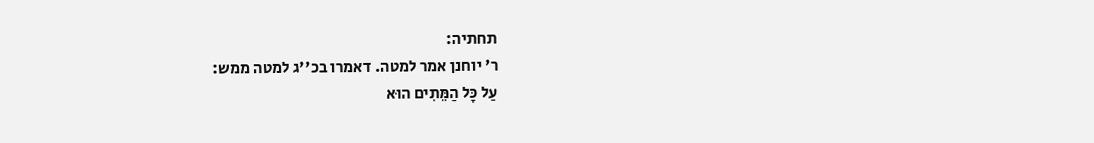תחתיה:
ר' יוחנן אמר למטה. דאמרו בכ''ג למטה ממש:
עַל כָּל הַמֵּתִים הוּא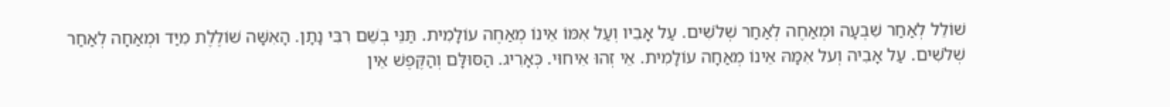שׁוֹלֵל לְאַחַר שִׁבְעָה וּמְאַחֶה לְאַחַר שְׁלֹשִׁים. עַל אָבִיו וְעַל אִמּוֹ אֵינוֹ מְאַחֶה עוֹלָמִית. תַּנֵּי בְשֵׁם רִבִּי נָתָן. הָאִשָּׁה שׁוֹלֶלֶת מִיַּד וּמְאַחָה לְאַחַר שְׁלֹשִׁים. עַל אָבִיה וְעל אִמָּהּ אֵינוֹ מְאַחָה עוֹלָמִית. אֵי זְהוּ אִיחוּי. כְּאָרִיג. הַסּוּלָּם וְהַקֶּפֶשׁ אֵין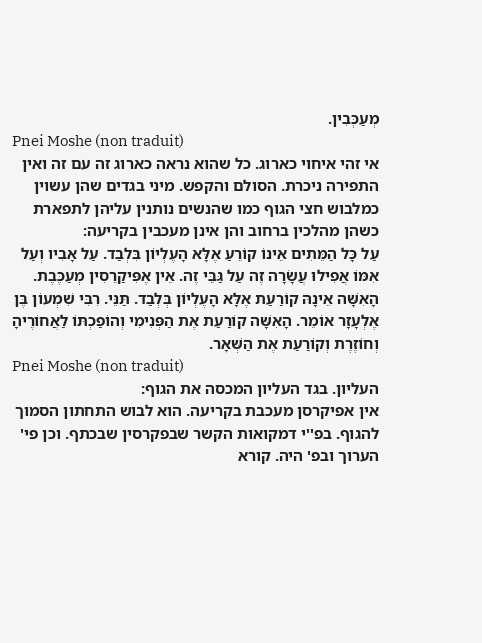מְעַכְּבִין.
Pnei Moshe (non traduit)
אי זהי איחוי כארוג. כל שהוא נראה כארוג זה עם זה ואין התפירה ניכרת. הסולם והקפש. מיני בגדים שהן עשוין כמלבוש חצי הגוף כמו שהנשים נותנין עליהן לתפארת כשהן מהלכין ברחוב והן אינן מעכבין בקריעה:
עַל כָּל הַמֵּתִים אֵינוֹ קוֹרֵעַ אֶלָּא הָעֶלְיוֹן בִּלְבַד. עַל אָבִיו וְעַל אִמּוֹ אֲפִילוּ עֲשָׂרָה זֶה עַל גַּבֵּי זֶה. אֵין אֶפִּיקַרֵסִין מְעַכֶּבֶת. הָאִשָּׁה אֵינָהּ קוֹרַעַת אֶלָּא הָעֶלְיוֹן בְּלְבַד. תַּנֵּי. רִבִּי שִׁמְעוֹן בֶּן אֶלְעָזָר אוֹמֵר. הָאִשָּׁה קוֹרַעַת אֶת הַפְּנִימִי וְהוֹפַכְתּוֹ לַאֲחוֹרֶיהָ וְחוֹזֶרֶת וְקוֹרַעַת אֶת הַשְּׁאָר.
Pnei Moshe (non traduit)
העליון. בגד העליון המכסה את הגוף:
אין אפיקרסן מעכבת בקריעה. הוא לבוש התחתון הסמוך להגוף. בפ''י דמקואות הקשר שבפקרסין שבכתף. וכן פי' הערוך ובפ' היה. קורא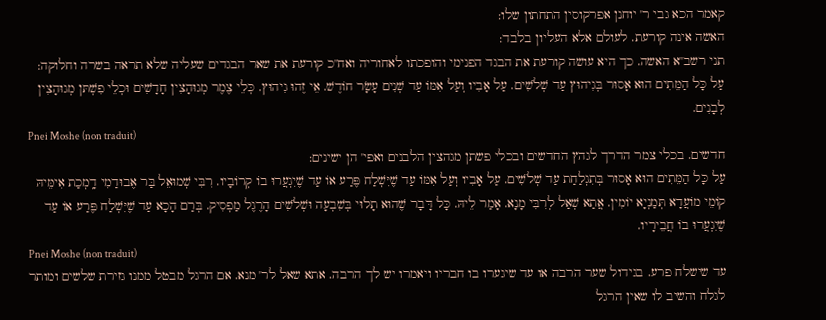קאמר הכא גבי ר' יוחנן אפרקוסין התחתון שלו:
האשה אינה קורעת. לעולם אלא העליון בלבד:
תני רשב''א האשה. כך היא עושה קורעת את הבגד הפנימי והופכתו לאחוריה ואח''כ קורעת את שאר הבגדים שעליה שלא תראה בשרה וחלוקה:
עַל כָּל הַמֵּתִים הוּא אָסוּר בְּגִיהוּץ עַד שְׁלֹשִׁים. עַל אָבִיו וְעַל אִמּוֹ עַד שְׁנִים עָשָׂר חוֹדֶשׁ. אֵי זֶהוּ גִיהוּץ. כְּלֵי צֶמֶר מְגוּהָצִין חָדָשִׁים וּכְלֵי פִשְׁתּן מְגוּהָצִין לְבָנִים.
Pnei Moshe (non traduit)
חדשים. בכלי צמר הדרך לגהץ החדשים ובכלי פשתן מגהצין הלבנים ואפי' הן ישינים:
עַל כָּל הַמֵּתִים הוּא אָסוּר בְּתִגְלַחַת עַד שְׁלֹשִׁים. עַל אָבִיו וְעַל אִמּוֹ עַד שֶׁיִּשְׁלַח פֶּרַע אוֹ עַד שֶׁיִגְעֲרוּ בוֹ קְרוֹבָיו. רִבִּי שְׁמוּאֵל בַּר אֶבוּדַמִי דָֽמְכַת אִימֵּיהּ קוֹמֵי מוֹעֲדָא תְּמַנְיָא יוֹמִין. אֲתַא שְׁאַל לְרִבִּי מָנָא. אָמַר לֵיהּ. כָּל דָּבָר שֶׁהוּא תָלוּי בְּשִׁבְעָה וּשְׁלֹשִׁים הָרֶגֶל מַפְסִיק. בְּרַם הָכָא עַד שֶׁיִּשְׁלַח פֶּרַע אוֹ עַד שֶׁיִגְעֲרוּ בוֹ חֲבֵירָיו.
Pnei Moshe (non traduit)
עד שישלח פרע. בגידול שער הרבה או עד שיגערו בו חבריו ויאמרו יש לך הרבה. אתא שאל לר' מנא. אם הרגל מבטל ממנו גזירת שלשים ומותר לגלח והשיב לו שאין הרגל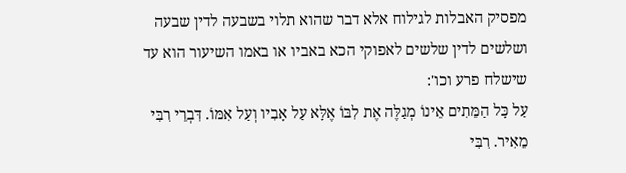מפסיק האבלות לגילוח אלא דבר שהוא תלוי בשבעה לדין שבעה ושלשים לדין שלשים לאפוקי הכא באביו או באמו השיעור הוא עד שישלח פרע וכו':
עַל כָּל הַמֵּתִים אֵינוֹ מְגַלֶּה אֶת לִבּוֹ אֶלָּא עַל אָבִיו וְעַל אִמּוֹ. דִּבְרֵי רִבִּי מֵאִיר. רִבִּי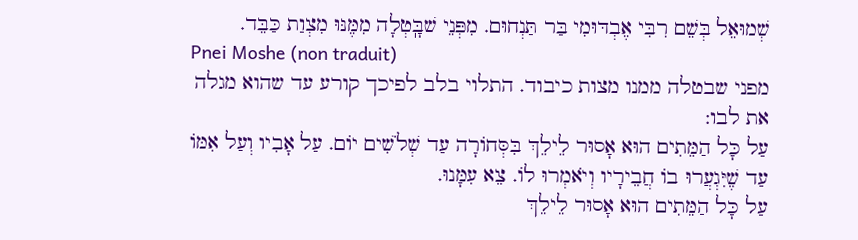שְׁמוּאֵל בְּשֵׁם רִבִּי אֶבְדּוּמִי בַּר תַּנְחוּם. מִפְּנֵי שׁבָּֽטְלָה מִמֶּנּוּ מִצְוַת כַּבֵּד.
Pnei Moshe (non traduit)
מפני שבטלה ממנו מצות כיבוד. התלוי בלב לפיכך קורע עד שהוא מגלה את לבו:
עַל כָּל הַמֵּתִים הוּא אָסוּר לֵילֵךְ בִּסְּחוֹרָה עַד שְׁלֹשִׁים יוֹם. עַל אָבִיו וְעַל אִמּוֹ עַד שֶׁיִּגְעֲרוּ בוֹ חֲבֵירָיו וְיֹאמְרוּ לוֹ. צֵא עִמָּנוּ.
עַל כָּל הַמֵּתִים הוּא אָסוּר לֵילֵךְ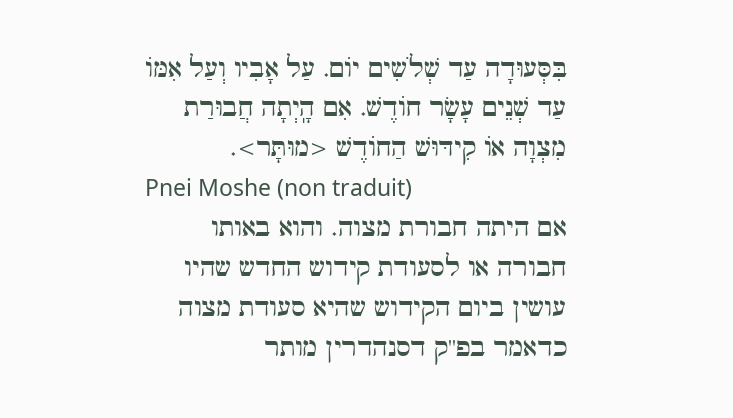בִּסְּעוּדָה עַד שְׁלֹשִים יוֹם. עַל אָבִיו וְעַל אִמּוֹ עַד שְׁנֵים עָשָׂר חוֹדֶשׁ. אִם הָֽיְתָה חֲבוּרַת מִצְוָה אוֹ קִידּוּשׁ הַחוֹדֶשׁ <מוּתָּר>.
Pnei Moshe (non traduit)
אם היתה חבורת מצוה. והוא באותו חבורה או לסעודת קידוש החדש שהיו עושין ביום הקידוש שהיא סעודת מצוה כדאמר בפ''ק דסנהדרין מותר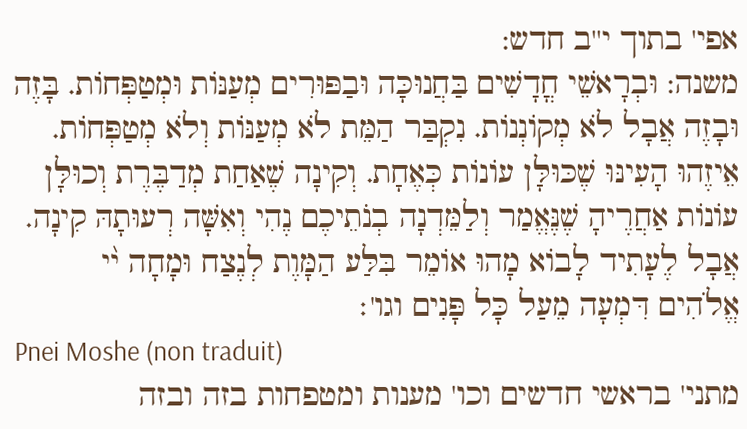אפי' בתוך י''ב חדש:
משנה: וּבְרָאשֵׁי חֳדָשִׁים בַּחֲנוּכָּה וּבַפּוּרִים מְעַנּוֹת וּמְטַפְּחוֹת. בָּזֶה וּבָזֶה אֲבָל לֹא מְקוֹנְנוֹת. נִקְבַּר הַמֵּת לֹא מְעַנּוֹת וְלֹא מְטַפְּחוֹת. אֵיזֶהוּ הָעִינּוּ שֶׁכּוּלָּן עוֹנוֹת כְּאֶחָת. וְקִינָה שֶׁאַחַת מְדַבֶּרֶת וְכוּלָּן עוֹנוֹת אַחֲרֶיהָ שֶׁנֶּאֱמַר וְלַמֵּדְנָה בְנֹתֵיכֶם נֶהִי וְאִשָּׁה רְעוּתָהּ קִינָה. אֲבָל לֶעָתִיד לָבוֹא מָהוּ אוֹמֵר בִּלַּע הַמָּוֶת לְנֶצַח וּמָחָה י֨י אֱלֹהִים דִּמְעָה מֵעַל כָּל פָּנִים וגו'׃
Pnei Moshe (non traduit)
מתני' בראשי חדשים וכו' מענות ומטפחות בזה ובזה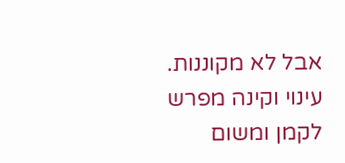אבל לא מקוננות. עינוי וקינה מפרש לקמן ומשום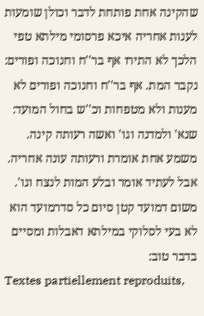שהקינה אחת פותחת לדבר וכולן שומעות לענות אחריה איכא פרסומי מילתא טפי הלכך לא התירו אף בר''ח וחנוכה ופורים:
נקבר המת. אף בר''ח וחנוכה ופורים לא מענות ולא מטפחות וכ''ש בחול המועד:
שנא' ולמדנה וגו' ואשה רעותה קינה. משמע אחת אומרת ורעותה עונה אחריה. אבל לעתיד אומר ובלע המות לנצח וגו'. משום דמועד קטן סיום כל סדרמועד הוא לא בעי לסלוקי במילתא דאבלות ומסיים בדבר טוב:
Textes partiellement reproduits,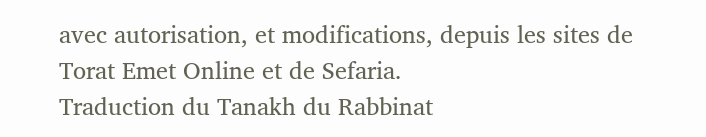avec autorisation, et modifications, depuis les sites de Torat Emet Online et de Sefaria.
Traduction du Tanakh du Rabbinat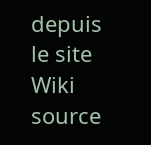depuis le site Wiki source